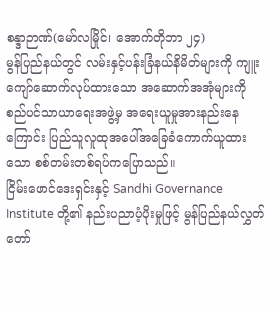စန္ဒာဉာဏ်(မော်လမြိုင်၊ အောက်တိုဘာ ၂၄)
မွန်ပြည်နယ်တွင် လမ်းနှင့်ပန်းခြံနယ်နိမိတ်များကို ကျူးကျော်ဆောက်လုပ်ထားသော အဆောက်အအုံများကို စည်ပင်သာယာရေးအဖွဲ့မှ အရေးယူမှုအားနည်းနေကြောင်း ပြည်သူလူထုအပေါ်အခြေခံကောက်ယူထားသော စစ်တမ်းတစ်ရပ်ကပြောသည်။
ငြိမ်းဖောင်ဒေးရှင်းနှင့် Sandhi Governance Institute တို့၏ နည်းပညာပံ့ပိုးမှုဖြင့် မွန်ပြည်နယ်လွှတ်တော်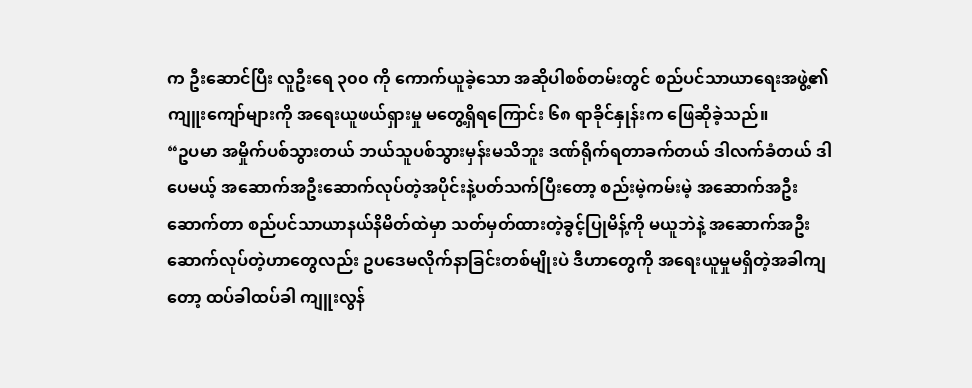က ဦးဆောင်ပြီး လူဦးရေ ၃၀၀ ကို ကောက်ယူခဲ့သော အဆိုပါစစ်တမ်းတွင် စည်ပင်သာယာရေးအဖွဲ့၏ ကျူးကျော်များကို အရေးယူဖယ်ရှားမှု မတွေ့ရှိရကြောင်း ၆၈ ရာခိုင်နှုန်းက ဖြေဆိုခဲ့သည်။
“ဥပမာ အမှိုက်ပစ်သွားတယ် ဘယ်သူပစ်သွားမှန်းမသိဘူး ဒဏ်ရိုက်ရတာခက်တယ် ဒါလက်ခံတယ် ဒါပေမယ့် အဆောက်အဦးဆောက်လုပ်တဲ့အပိုင်းနဲ့ပတ်သက်ပြီးတော့ စည်းမဲ့ကမ်းမဲ့ အဆောက်အဦးဆောက်တာ စည်ပင်သာယာနယ်နိမိတ်ထဲမှာ သတ်မှတ်ထားတဲ့ခွင့်ပြုမိန့်ကို မယူဘဲနဲ့ အဆောက်အဦးဆောက်လုပ်တဲ့ဟာတွေလည်း ဥပဒေမလိုက်နာခြင်းတစ်မျိုးပဲ ဒီဟာတွေကို အရေးယူမှုမရှိတဲ့အခါကျတော့ ထပ်ခါထပ်ခါ ကျူးလွန်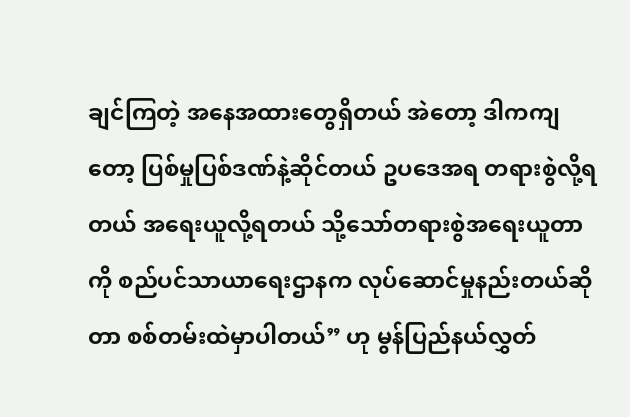ချင်ကြတဲ့ အနေအထားတွေရှိတယ် အဲတော့ ဒါကကျတော့ ပြစ်မှုပြစ်ဒဏ်နဲ့ဆိုင်တယ် ဥပဒေအရ တရားစွဲလို့ရတယ် အရေးယူလို့ရတယ် သို့သော်တရားစွဲအရေးယူတာကို စည်ပင်သာယာရေးဌာနက လုပ်ဆောင်မှုနည်းတယ်ဆိုတာ စစ်တမ်းထဲမှာပါတယ်” ဟု မွန်ပြည်နယ်လွှတ်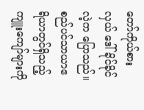တော်ကိုယ်စားလှယ် ဒေါ်ခိုင်ခိုင်လဲ့က ပြောသည်။
စည်ပင်သာယာဧရိယာတွင်ရှိသည့် ကျူးကျော်များကို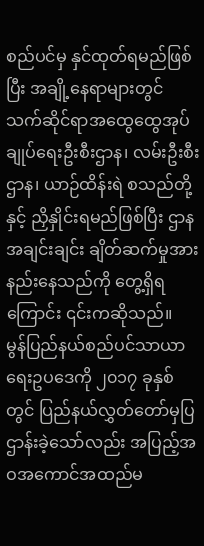စည်ပင်မှ နှင်ထုတ်ရမည်ဖြစ်ပြီး အချို့နေရာများတွင် သက်ဆိုင်ရာအထွေထွေအုပ်ချုပ်ရေးဦးစီးဌာန၊ လမ်းဦးစီးဌာန၊ ယာဉ်ထိန်းရဲ စသည်တို့နှင့် ညှိနှိုင်းရမည်ဖြစ်ပြီး ဌာနအချင်းချင်း ချိတ်ဆက်မှုအားနည်းနေသည်ကို တွေ့ရှိရကြောင်း ၎င်းကဆိုသည်။
မွန်ပြည်နယ်စည်ပင်သာယာရေးဥပဒေကို ၂၀၁၇ ခုနှစ်တွင် ပြည်နယ်လွှတ်တော်မှပြဌာန်းခဲ့သော်လည်း အပြည့်အဝအကောင်အထည်မ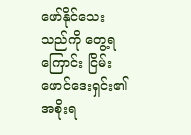ဖော်နိုင်သေးသည်ကို တွေ့ရကြောင်း ငြိမ်းဖောင်ဒေးရှင်း၏ အစိုးရ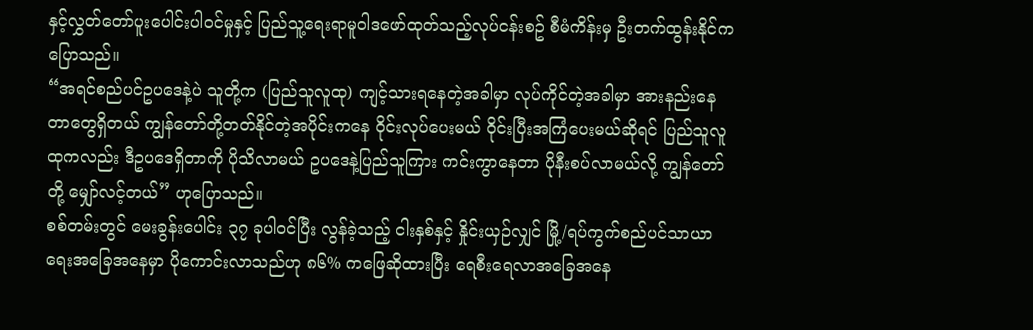နှင့်လွှတ်တော်ပူးပေါင်းပါဝင်မှုနှင့် ပြည်သူ့ရေးရာမူဝါဒဖော်ထုတ်သည့်လုပ်ငန်းစဥ် စီမံကိန်းမှ ဦးတက်ထွန်းနိုင်က ပြောသည်။
“အရင်စည်ပင်ဥပဒေနဲ့ပဲ သူတို့က (ပြည်သူလူထု) ကျင့်သားရနေတဲ့အခါမှာ လုပ်ကိုင်တဲ့အခါမှာ အားနည်းနေတာတွေရှိတယ် ကျွန်တော်တို့တတ်နိုင်တဲ့အပိုင်းကနေ ဝိုင်းလုပ်ပေးမယ် ဝိုင်းပြီးအကြံပေးမယ်ဆိုရင် ပြည်သူလူထုကလည်း ဒီဥပဒေရှိတာကို ပိုသိလာမယ် ဥပဒေနဲ့ပြည်သူကြား ကင်းကွာနေတာ ပိုနီးစပ်လာမယ်လို့ ကျွန်တော်တို့ မျှော်လင့်တယ်” ဟုပြောသည်။
စစ်တမ်းတွင် မေးခွန်းပေါင်း ၃၇ ခုပါဝင်ပြီး လွန်ခဲ့သည့် ငါးနှစ်နှင့် နှိုင်းယှဉ်လျှင် မြို့/ရပ်ကွက်စည်ပင်သာယာရေးအခြေအနေမှာ ပိုကောင်းလာသည်ဟု ၈၆% ကဖြေဆိုထားပြီး ရေစီးရေလာအခြေအနေ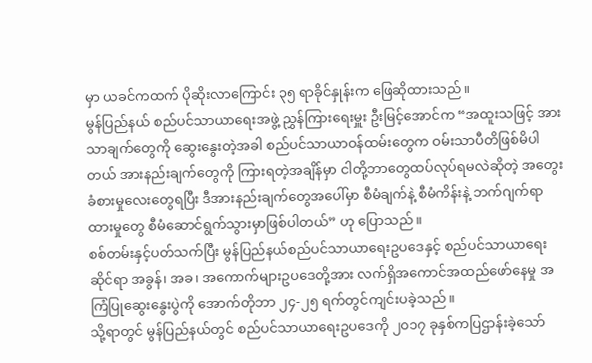မှာ ယခင်ကထက် ပိုဆိုးလာကြောင်း ၃၅ ရာခိုင်နှုန်းက ဖြေဆိုထားသည်။
မွန်ပြည်နယ် စည်ပင်သာယာရေးအဖွဲ့ ညွှန်ကြားရေးမှူး ဦးမြင့်အောင်က “အထူးသဖြင့် အားသာချက်တွေကို ဆွေးနွေးတဲ့အခါ စည်ပင်သာယာဝန်ထမ်းတွေက ဝမ်းသာပီတိဖြစ်မိပါတယ် အားနည်းချက်တွေကို ကြားရတဲ့အချိန်မှာ ငါတို့ဘာတွေထပ်လုပ်ရမလဲဆိုတဲ့ အတွေးခံစားမှုလေးတွေရပြီး ဒီအားနည်းချက်တွေအပေါ်မှာ စီမံချက်နဲ့ စီမံကိန်းနဲ့ ဘက်ဂျက်ရာထားမှုတွေ စီမံဆောင်ရွက်သွားမှာဖြစ်ပါတယ်” ဟု ပြောသည်။
စစ်တမ်းနှင့်ပတ်သက်ပြီး မွန်ပြည်နယ်စည်ပင်သာယာရေးဥပဒေနှင့် စည်ပင်သာယာရေးဆိုင်ရာ အခွန်၊ အခ၊ အကောက်များဥပဒေတို့အား လက်ရှိအကောင်အထည်ဖော်နေမှု အကြံပြုဆွေးနွေးပွဲကို အောက်တိုဘာ ၂၄-၂၅ ရက်တွင်ကျင်းပခဲ့သည်။
သို့ရာတွင် မွန်ပြည်နယ်တွင် စည်ပင်သာယာရေးဥပဒေကို ၂၀၁၇ ခုနှစ်ကပြဌာန်းခဲ့သော်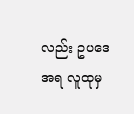လည်း ဥပဒေအရ လူထုမှ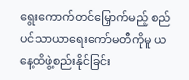ရွေးကောက်တင်မြှောက်မည့် စည်ပင်သာယာရေးကော်မတီကိုမူ ယနေ့ထိဖွဲ့စည်းနိုင်ခြင်း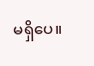မရှိပေ။